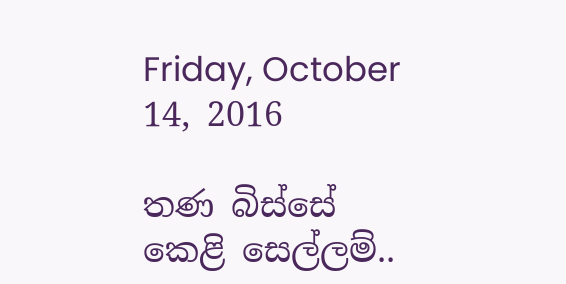Friday, October 14, 2016

තණ බිස්සේ කෙළි සෙල්ලම්..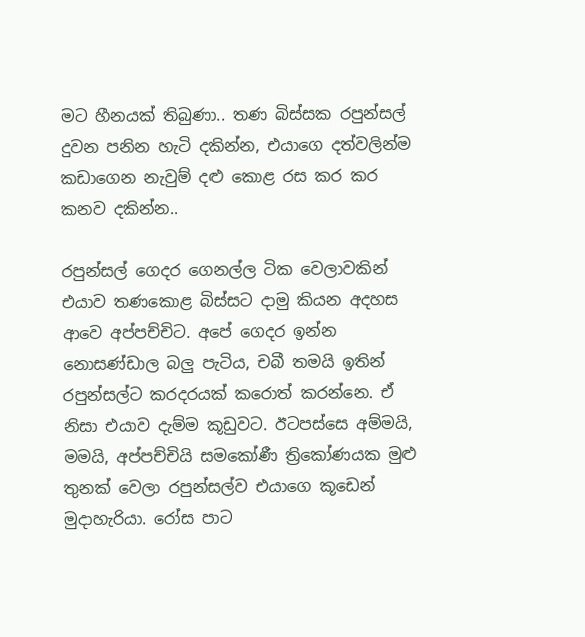මට හීනයක් තිබුණා.. තණ බිස්සක රපුන්සල් දුවන පනින හැටි දකින්න, එයාගෙ දත්වලින්ම කඩාගෙන නැවුම් දළු කොළ රස කර කර කනව දකින්න..

රපුන්සල් ගෙදර ගෙනල්ල ටික වෙලාවකින් එයාව තණකොළ බිස්සට දාමු කියන අදහස ආවෙ අප්පච්චිට. අපේ ගෙදර ඉන්න නොසණ්ඩාල බලු පැටිය, චබී තමයි ඉතින් රපුන්සල්ට කරදරයක් කරොත් කරන්නෙ. ඒ නිසා එයාව දැම්ම කූඩුවට. ඊටපස්සෙ අම්මයි, මමයි, අප්පච්චියි සමකෝණී ත්‍රිකෝණයක මුළු තුනක් වෙලා රපුන්සල්ව එයාගෙ කූඩෙන් මුදාහැරියා. රෝස පාට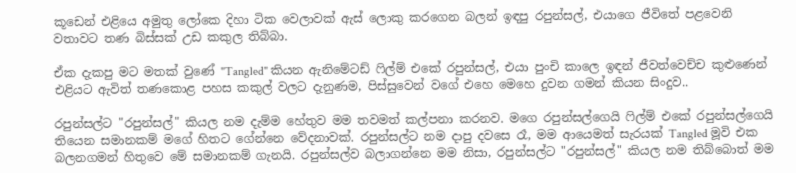කූඩෙන් එළියෙ අමුතු ලෝකෙ දිහා ටික වෙලාවක් ඇස් ලොකු කරගෙන බලන් ඉඳපු රපුන්සල්, එයාගෙ ජීවිතේ පළවෙනි වතාවට තණ බිස්සක් උඩ කකුල තිබ්බා.

ඒක දැකපු මට මතක් වුණේ "Tangled" කියන ඇනිමේටඩ් ෆිල්ම් එකේ රපුන්සල්, එයා පුංචි කාලෙ ඉඳන් ජීවත්වෙච්ච කුළුණෙන් එළියට ඇවිත් තණකොළ පහස කකුල් වලට දැනුණම, පිස්සුවෙන් වගේ එහෙ මෙහෙ දුවන ගමන් කියන සිංදුව..

රපුන්සල්ට "රපුන්සල්" කියල නම දැම්ම හේතුව මම තවමත් කල්පනා කරනව. මගෙ රපුන්සල්ගෙයි ෆිල්ම් එකේ රපුන්සල්ගෙයි තියෙන සමානකම් මගේ හිතට ගේන්නෙ වේදනාවක්. රපුන්සල්ට නම දාපු දවසෙ රෑ, මම ආයෙමත් සැරයක් Tangled මූවි එක බලනගමන් හිතුවෙ මේ සමානකම් ගැනයි. රපුන්සල්ව බලාගන්නෙ මම නිසා, රපුන්සල්ට "රපුන්සල්" කියල නම තිබ්බොත් මම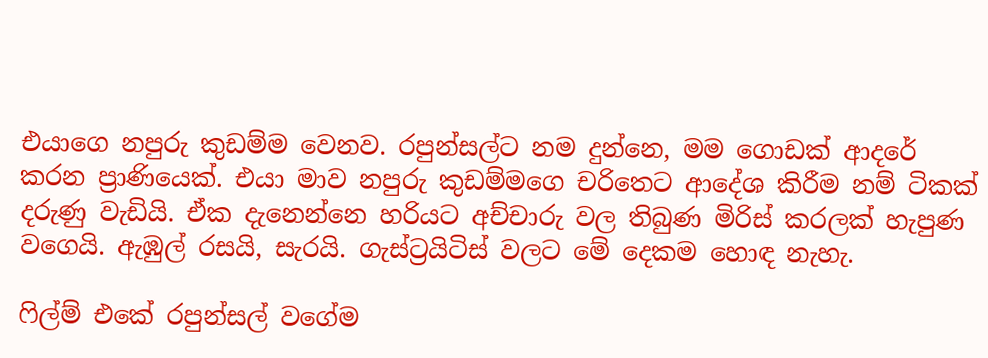එයාගෙ නපුරු කුඩම්ම වෙනව. රපුන්සල්ට නම දුන්නෙ, මම ගොඩක් ආදරේ කරන ප්‍රාණියෙක්. එයා මාව නපුරු කුඩම්මගෙ චරිතෙට ආදේශ කිරීම නම් ටිකක් දරුණු වැඩියි. ඒක දැනෙන්නෙ හරියට අච්චාරු වල තිබුණ මිරිස් කරලක් හැපුණ වගෙයි. ඇඹුල් රසයි, සැරයි. ගැස්ට්‍රයිටිස් වලට මේ දෙකම හොඳ නැහැ.

ෆිල්ම් එකේ රපුන්සල් වගේම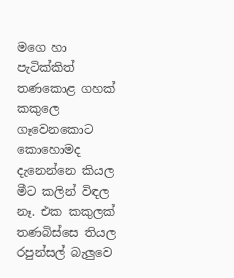මගෙ හා පැටික්කිත් තණකොළ ගහක් කකුලෙ ගෑවෙනකොට කොහොමද දැනෙන්නෙ කියල මීට කලින් විඳල නෑ. එක කකුලක් තණබිස්සෙ තියල රපුන්සල් බැලුවෙ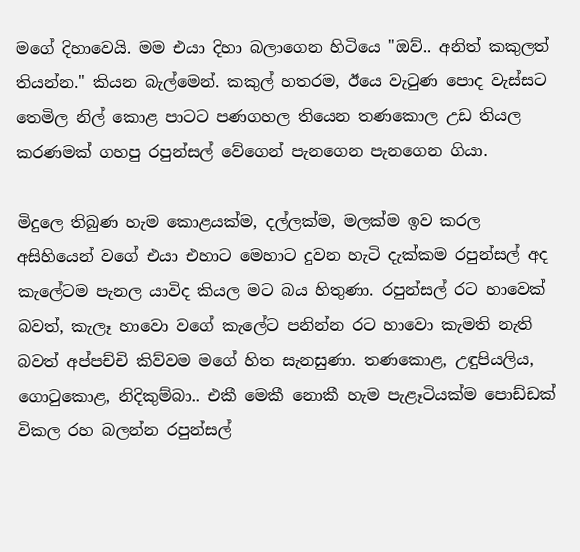මගේ දිහාවෙයි. මම එයා දිහා බලාගෙන හිටියෙ "ඔව්.. අනිත් කකුලත් තියන්න." කියන බැල්මෙන්. කකුල් හතරම, ඊයෙ වැටුණ පොද වැස්සට තෙමිල නිල් කොළ පාටට පණගහල තියෙන තණකොල උඩ තියල කරණමක් ගහපු රපුන්සල් වේගෙන් පැනගෙන පැනගෙන ගියා.

මිදුලෙ තිබුණ හැම කොළයක්ම, දල්ලක්ම, මලක්ම ඉව කරල අසිහියෙන් වගේ එයා එහාට මෙහාට දුවන හැටි දැක්කම රපුන්සල් අද කැලේටම පැනල යාවිද කියල මට බය හිතුණා. රපුන්සල් රට හාවෙක් බවත්, කැලෑ හාවො වගේ කැලේට පනින්න රට හාවො කැමති නැති බවත් අප්පච්චි කිව්වම මගේ හිත සැනසුණා. තණකොළ, උඳුපියලිය, ගොටුකොළ, නිදිකුම්බා.. එකී මෙකී නොකී හැම පැළෑටියක්ම පොඩ්ඩක් විකල රහ බලන්න රපුන්සල්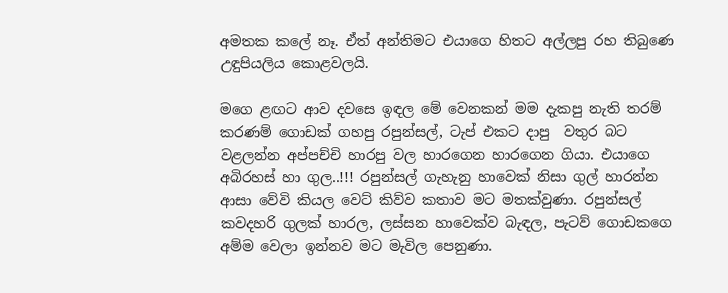අමතක කලේ නෑ. ඒත් අන්තිමට එයාගෙ හිතට අල්ලපු රහ තිබුණෙ උඳුපියලිය කොළවලයි.

මගෙ ළඟට ආව දවසෙ ඉඳල මේ වෙනකන් මම දැකපු නැති තරම් කරණම් ගොඩක් ගහපු රපුන්සල්, ටැප් එකට දාපු  වතුර බට වළලන්න අප්පච්චි හාරපු වල හාරගෙන හාරගෙන ගියා. එයාගෙ අබිරහස් හා ගුල..!!! රපුන්සල් ගැහැනු හාවෙක් නිසා ගුල් හාරන්න ආසා වේවි කියල වෙට් කිව්ව කතාව මට මතක්වුණා. රපුන්සල් කවදහරි ගුලක් හාරල, ලස්සන හාවෙක්ව බැඳල, පැටව් ගොඩකගෙ අම්ම වෙලා ඉන්නව මට මැවිල පෙනුණා.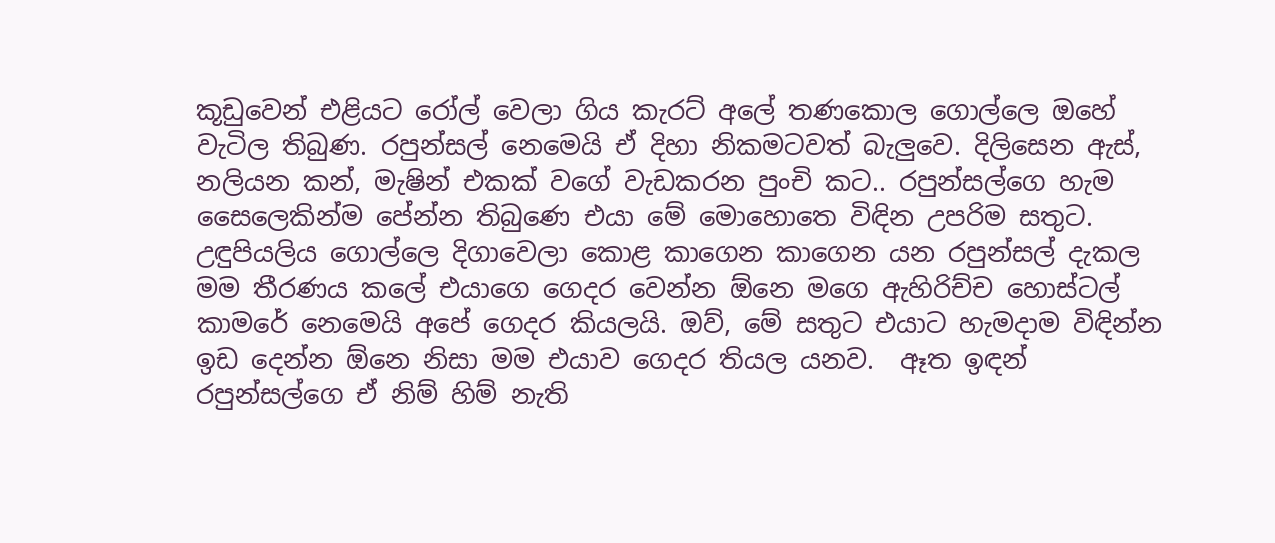කූඩුවෙන් එළියට රෝල් වෙලා ගිය කැරට් අලේ තණකොල ගොල්ලෙ ඔහේ වැටිල තිබුණ. රපුන්සල් නෙමෙයි ඒ දිහා නිකමටවත් බැලුවෙ. දිලිසෙන ඇස්, නලියන කන්, මැෂින් එකක් වගේ වැඩකරන පුංචි කට.. රපුන්සල්ගෙ හැම සෛලෙකින්ම පේන්න තිබුණෙ එයා මේ මොහොතෙ විඳින උපරිම සතුට. උඳුපියලිය ගොල්ලෙ දිගාවෙලා කොළ කාගෙන කාගෙන යන රපුන්සල් දැකල මම තීරණය කලේ එයාගෙ ගෙදර වෙන්න ඕනෙ මගෙ ඇහිරිච්ච හොස්ටල් කාමරේ නෙමෙයි අපේ ගෙදර කියලයි. ඔව්, මේ සතුට එයාට හැමදාම විඳින්න ඉඩ දෙන්න ඕනෙ නිසා මම එයාව ගෙදර තියල යනව.  ඈත ඉඳන් රපුන්සල්ගෙ ඒ නිම් හිම් නැති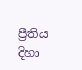ප්‍රීතිය දිහා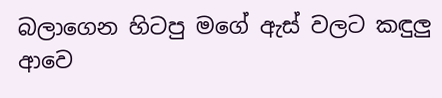බලාගෙන හිටපු මගේ ඇස් වලට කඳුලු ආවෙ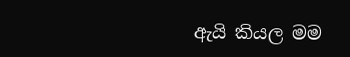ඇයි කියල මම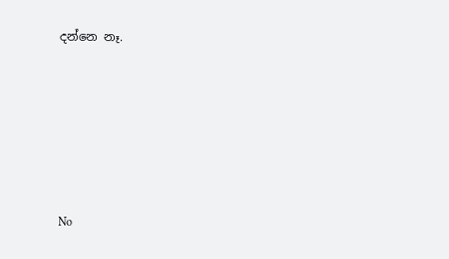දන්නෙ නෑ.








No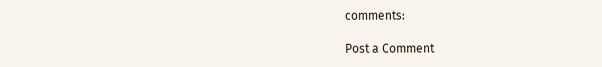comments:

Post a Comment